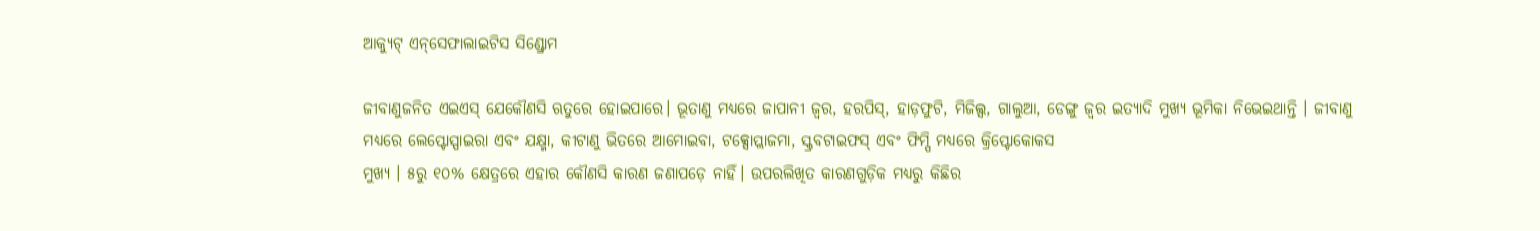ଆକ୍ୟୁଟ୍‌ ଏନ୍‌ସେଫାଲାଇଟିସ ସିଣ୍ଡ୍ରୋମ

ଜୀବାଣୁଜନିତ ଏଇଏସ୍‌ ଯେକୌଣସି ଋତୁରେ ହୋଇପାରେ। ଭୂତାଣୁ ମଧ୍ୟରେ ଜାପାନୀ ଜ୍ୱର, ହରପିସ୍‌, ହାଡ଼ଫୁଟି, ମିଜିଲ୍ସ, ଗାଲୁଆ, ଡେଙ୍ଗୁ ଜ୍ୱର ଇତ୍ୟାଦି ମୁଖ୍ୟ ଭୂମିକା ନିଭେଇଥାନ୍ତି । ଜୀବାଣୁ ମଧ୍ୟରେ ଲେପ୍ଟୋସ୍ପାଇରା ଏବଂ ଯକ୍ଷ୍ମା, କୀଟାଣୁ ଭିତରେ ଆମୋଇବା, ଟକ୍ସୋପ୍ଲାଜମା, ସ୍କ୍ରବଟାଇଫସ୍‌ ଏବଂ ଫିମ୍ପି ମଧ୍ୟରେ କ୍ରିପ୍ଟୋକୋକସ
ମୁଖ୍ୟ । ୫ରୁ ୧୦% କ୍ଷେତ୍ରରେ ଏହାର କୌଣସି କାରଣ ଜଣାପଡ଼େ ନାହିଁ। ଉପରଲିଖିତ କାରଣଗୁଡ଼ିକ ମଧ୍ୟରୁ କିଛିର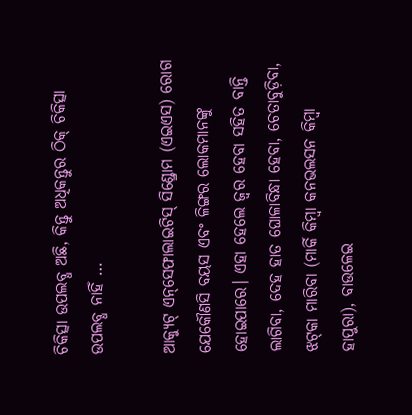ଚିକିତ୍ସା ଉପଲବ୍ଧ ଅଛି, କିନ୍ତୁ ଅଧିକନ୍ତୁର ଠିକ୍‌ ଚିକିତ୍ସା ଉପଲବ୍ଧ ନାହିଁ …

ଆକ୍ୟୁଟ୍‌ ଏନ୍‌ସେଫାଲାଇଟିସ୍‌ ସିଣ୍ଡ୍ରୋମ (ଏଇଏସ) ରୋଗ ଯେକୌଣସି ବୟସ ଏବଂ ଳିଙ୍ଗର ଲୋକମାନଙ୍କୁ ହୋଇପାରେ। ଏହା ହେଲେ ଜ୍ୱର ହେବା ସହିତ ବାନ୍ତି ଲାଗିବା, ଦେହ ହାତ ଘୋଳାବିନ୍ଧା ହେବା, ଚେତାବୁଡ଼ିବା, ଝଟ୍‌କା ମାରିବା (ମାର୍କି କିମ୍ବା କନଭଲସନ କିମ୍ବା ହାପୁରା), ବାଉଳେଇ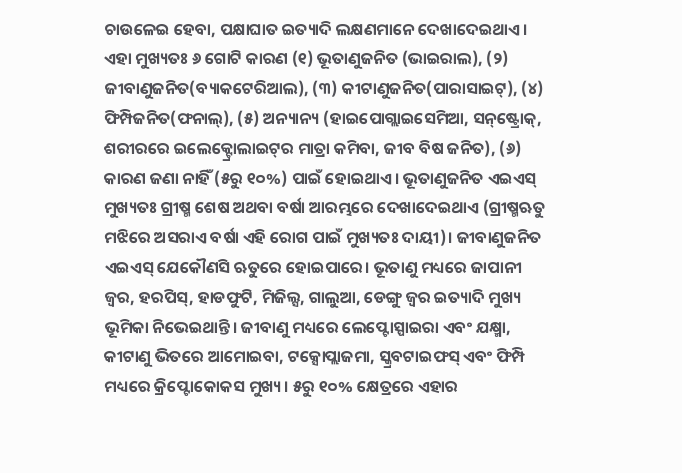ଚାଉଳେଇ ହେବା, ପକ୍ଷାଘାତ ଇତ୍ୟାଦି ଲକ୍ଷଣମାନେ ଦେଖାଦେଇଥାଏ। ଏହା ମୁଖ୍ୟତଃ ୬ ଗୋଟି କାରଣ (୧) ଭୂତାଣୁଜନିତ (ଭାଇରାଲ), (୨) ଜୀବାଣୁଜନିତ(ବ୍ୟାକଟେରିଆଲ), (୩) କୀଟାଣୁଜନିତ(ପାରାସାଇଟ୍‌), (୪) ଫିମ୍ପିଜନିତ(ଫନାଲ୍‌), (୫) ଅନ୍ୟାନ୍ୟ (ହାଇପୋଗ୍ଲାଇସେମିଆ, ସନ୍‌ଷ୍ଟ୍ରୋକ୍‌, ଶରୀରରେ ଇଲେକ୍ଟ୍ରୋଲାଇଟ୍‌ର ମାତ୍ରା କମିବା, ଜୀବ ବିଷ ଜନିତ), (୬) କାରଣ ଜଣା ନାହିଁ (୫ରୁ ୧୦%) ପାଇଁ ହୋଇଥାଏ। ଭୂତାଣୁଜନିତ ଏଇଏସ୍‌ ମୁଖ୍ୟତଃ ଗ୍ରୀଷ୍ମ ଶେଷ ଅଥବା ବର୍ଷା ଆରମ୍ଭରେ ଦେଖାଦେଇଥାଏ (ଗ୍ରୀଷ୍ମଋତୁ ମଝିରେ ଅସରାଏ ବର୍ଷା ଏହି ରୋଗ ପାଇଁ ମୁଖ୍ୟତଃ ଦାୟୀ)। ଜୀବାଣୁଜନିତ ଏଇଏସ୍‌ ଯେକୌଣସି ଋତୁରେ ହୋଇପାରେ। ଭୂତାଣୁ ମଧ୍ୟରେ ଜାପାନୀ ଜ୍ୱର, ହରପିସ୍‌, ହାଡଫୁଟି, ମିଜିଲ୍ସ, ଗାଲୁଆ, ଡେଙ୍ଗୁ ଜ୍ୱର ଇତ୍ୟାଦି ମୁଖ୍ୟ ଭୂମିକା ନିଭେଇଥାନ୍ତି। ଜୀବାଣୁ ମଧ୍ୟରେ ଲେପ୍ଟୋସ୍ପାଇରା ଏବଂ ଯକ୍ଷ୍ମା, କୀଟାଣୁ ଭିତରେ ଆମୋଇବା, ଟକ୍ସୋପ୍ଲାଜମା, ସ୍କ୍ରବଟାଇଫସ୍‌ ଏବଂ ଫିମ୍ପି ମଧ୍ୟରେ କ୍ରିପ୍ଟୋକୋକସ ମୁଖ୍ୟ। ୫ରୁ ୧୦% କ୍ଷେତ୍ରରେ ଏହାର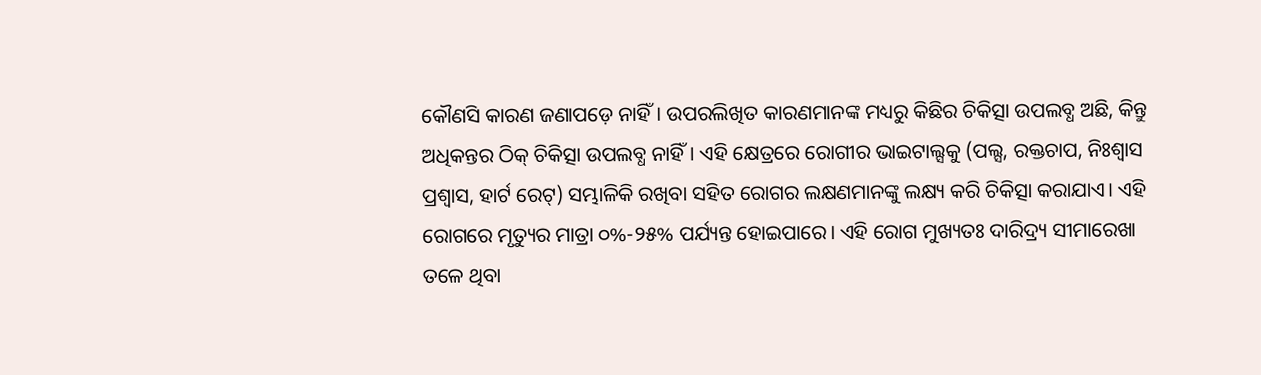କୌଣସି କାରଣ ଜଣାପଡ଼େ ନାହିଁ। ଉପରଲିଖିତ କାରଣମାନଙ୍କ ମଧ୍ୟରୁ କିଛିର ଚିକିତ୍ସା ଉପଲବ୍ଧ ଅଛି, କିନ୍ତୁ ଅଧିକନ୍ତର ଠିକ୍‌ ଚିକିତ୍ସା ଉପଲବ୍ଧ ନାହିଁ। ଏହି କ୍ଷେତ୍ରରେ ରୋଗୀର ଭାଇଟାଲ୍ସକୁ (ପଲ୍ସ, ରକ୍ତଚାପ, ନିଃଶ୍ୱାସ ପ୍ରଶ୍ୱାସ, ହାର୍ଟ ରେଟ୍‌) ସମ୍ଭାଳିକି ରଖିବା ସହିତ ରୋଗର ଲକ୍ଷଣମାନଙ୍କୁ ଲକ୍ଷ୍ୟ କରି ଚିକିତ୍ସା କରାଯାଏ। ଏହି ରୋଗରେ ମୃତ୍ୟୁର ମାତ୍ରା ୦%-୨୫% ପର୍ଯ୍ୟନ୍ତ ହୋଇପାରେ। ଏହି ରୋଗ ମୁଖ୍ୟତଃ ଦାରିଦ୍ର୍ୟ ସୀମାରେଖା ତଳେ ଥିବା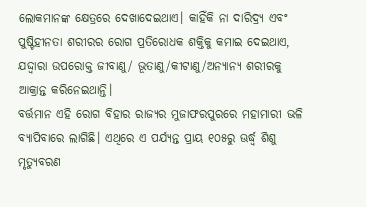ଲୋକମାନଙ୍କ କ୍ଷେତ୍ରରେ ଦେଖାଦେଇଥାଏ। କାହିଁକି ନା ଦାରିଦ୍ର୍ୟ ଏବଂ ପୁଷ୍ଟିହୀନତା ଶରୀରର ରୋଗ ପ୍ରତିରୋଧକ ଶକ୍ତିକୁ କମାଇ ଦେଇଥାଏ, ଯଦ୍ଦ୍ବାରା ଉପରୋକ୍ତ ଜୀବାଣୁ/ ଭୂତାଣୁ/କୀଟାଣୁ/ଅନ୍ୟାନ୍ୟ ଶରୀରକୁ ଆକ୍ରାନ୍ତ କରିନେଇଥାନ୍ତି।
ବର୍ତ୍ତମାନ ଏହି ରୋଗ ବିହାର ରାଜ୍ୟର ମୁଜାଫରପୁରରେ ମହାମାରୀ ଭଳି ବ୍ୟାପିବାରେ ଲାଗିଛି। ଏଥିରେ ଏ ପର୍ଯ୍ୟନ୍ତ ପ୍ରାୟ ୧୦୫ରୁ ଊର୍ଦ୍ଧ୍ୱ ଶିଶୁ ମୃତ୍ୟୁବରଣ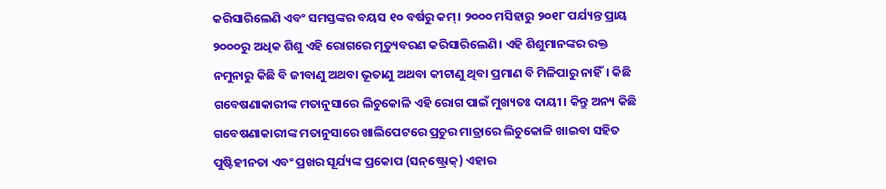କରିସାରିଲେଣି ଏବଂ ସମସ୍ତଙ୍କର ବୟସ ୧୦ ବର୍ଷରୁ କମ୍‌। ୨୦୦୦ ମସିହାରୁ ୨୦୧୮ ପର୍ଯ୍ୟନ୍ତ ପ୍ରାୟ ୨୦୦୦ରୁ ଅଧିକ ଶିଶୁ ଏହି ରୋଗରେ ମୃତ୍ୟୁବରଣ କରିସାରିଲେଣି। ଏହି ଶିଶୁମାନଙ୍କର ରକ୍ତ ନମୁନାରୁ କିଛି ବି ଜୀବାଣୁ ଅଥବା ଭୂତାଣୁ ଅଥବା କୀଟାଣୁ ଥିବା ପ୍ରମାଣ ବି ମିଳିପାରୁ ନାହିଁ। କିଛି ଗବେଷଣାକାରୀଙ୍କ ମତାନୁସାରେ ଲିଚୁକୋଳି ଏହି ରୋଗ ପାଇଁ ମୁଖ୍ୟତଃ ଦାୟୀ। କିନ୍ତୁ ଅନ୍ୟ କିଛି ଗବେଷଣାକାରୀଙ୍କ ମତାନୁସାରେ ଖାଲିପେଟରେ ପ୍ରଚୁର ମାତ୍ରାରେ ଲିଚୁକୋଳି ଖାଇବା ସହିତ ପୁଷ୍ଟିହୀନତା ଏବଂ ପ୍ରଖର ସୂର୍ଯ୍ୟଙ୍କ ପ୍ରକୋପ (ସନ୍‌ଷ୍ଟ୍ରୋକ୍‌) ଏହାର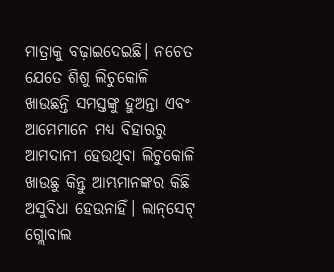ମାତ୍ରାକୁ ବଢ଼ାଇଦେଇଛି। ନଚେତ ଯେତେ ଶିଶୁ ଲିଚୁକୋଳି ଖାଉଛନ୍ତି ସମସ୍ତଙ୍କୁ ହୁଅନ୍ତା ଏବଂ ଆମେମାନେ ମଧ୍ୟ ବିହାରରୁ ଆମଦାନୀ ହେଉଥିବା ଲିଚୁକୋଳି ଖାଉଛୁ କିନ୍ତୁ ଆମ୍ଭମାନଙ୍କର କିଛି ଅସୁବିଧା ହେଉନାହିଁ। ଲାନ୍‌ସେଟ୍‌ ଗ୍ଲୋବାଲ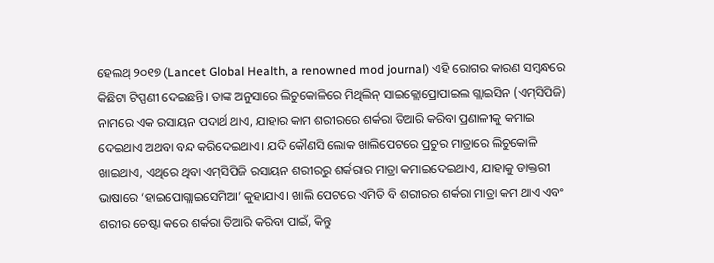ହେଲଥ୍‌ ୨୦୧୭ (Lancet Global Health, a renowned mod journal) ଏହି ରୋଗର କାରଣ ସମ୍ବନ୍ଧରେ କିଛିଟା ଟିପ୍ପଣୀ ଦେଇଛନ୍ତି। ତାଙ୍କ ଅନୁସାରେ ଲିଚୁକୋଳିରେ ମିଥିଲିନ୍‌ ସାଇକ୍ଲୋପ୍ରୋପାଇଲ ଗ୍ଲାଇସିନ (ଏମ୍‌ସିପିଜି) ନାମରେ ଏକ ରସାୟନ ପଦାର୍ଥ ଥାଏ, ଯାହାର କାମ ଶରୀରରେ ଶର୍କରା ତିଆରି କରିବା ପ୍ରଣାଳୀକୁ କମାଇ ଦେଇଥାଏ ଅଥବା ବନ୍ଦ କରିଦେଇଥାଏ। ଯଦି କୌଣସି ଲୋକ ଖାଲିପେଟରେ ପ୍ରଚୁର ମାତ୍ରାରେ ଲିଚୁକୋଳି ଖାଇଥାଏ, ଏଥିରେ ଥିବା ଏମ୍‌ସିପିଜି ରସାୟନ ଶରୀରରୁ ଶର୍କରାର ମାତ୍ରା କମାଇଦେଇଥାଏ, ଯାହାକୁ ଡାକ୍ତରୀ ଭାଷାରେ ‘ହାଇପୋଗ୍ଲାଇସେମିଆ’ କୁହାଯାଏ। ଖାଲି ପେଟରେ ଏମିତି ବି ଶରୀରର ଶର୍କରା ମାତ୍ରା କମ ଥାଏ ଏବଂ ଶରୀର ଚେଷ୍ଟା କରେ ଶର୍କରା ତିଆରି କରିବା ପାଇଁ, କିନ୍ତୁ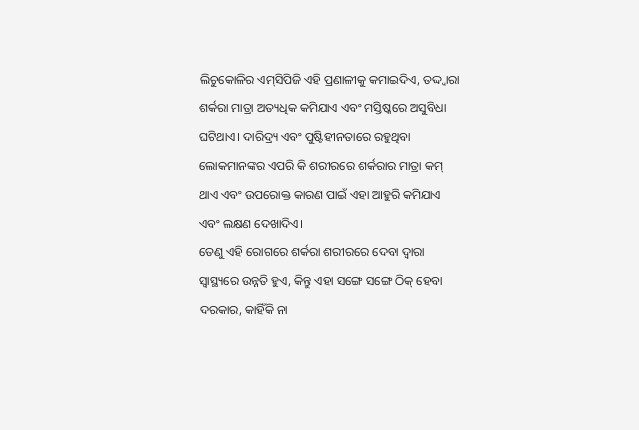ଲିଚୁକୋଳିର ଏମ୍‌ସିପିଜି ଏହି ପ୍ରଣାଳୀକୁ କମାଇଦିଏ, ତଦ୍ଦ୍ବାରା ଶର୍କରା ମାତ୍ରା ଅତ୍ୟଧିକ କମିଯାଏ ଏବଂ ମସ୍ତିଷ୍କରେ ଅସୁବିଧା ଘଟିଥାଏ। ଦାରିଦ୍ର୍ୟ ଏବଂ ପୁଷ୍ଟିହୀନତାରେ ରହୁଥିବା ଲୋକମାନଙ୍କର ଏପରି କି ଶରୀରରେ ଶର୍କରାର ମାତ୍ରା କମ୍‌ ଥାଏ ଏବଂ ଉପରୋକ୍ତ କାରଣ ପାଇଁ ଏହା ଆହୁରି କମିଯାଏ ଏବଂ ଲକ୍ଷଣ ଦେଖାଦିଏ।
ତେଣୁ ଏହି ରୋଗରେ ଶର୍କରା ଶରୀରରେ ଦେବା ଦ୍ୱାରା ସ୍ବାସ୍ଥ୍ୟରେ ଉନ୍ନତି ହୁଏ, କିନ୍ତୁ ଏହା ସଙ୍ଗେ ସଙ୍ଗେ ଠିକ୍‌ ହେବା ଦରକାର, କାହିଁକି ନା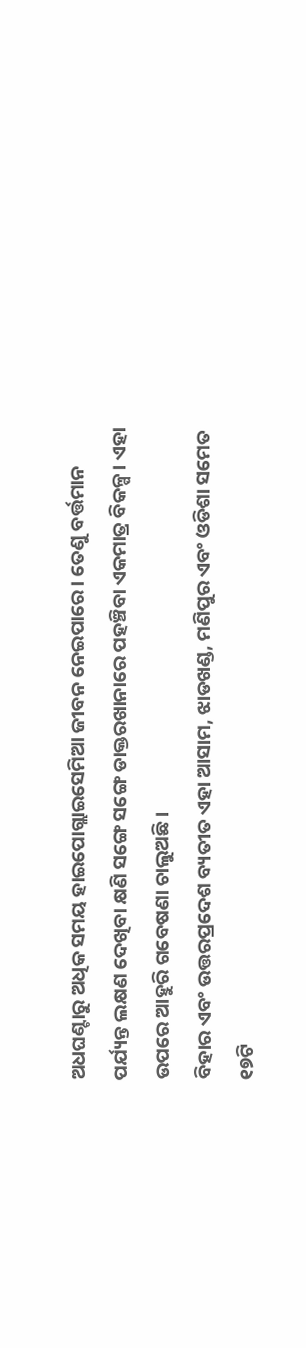ଅଧଘଣ୍ଟାରୁ ଅଧିକ ସମୟ ହାଇପୋଗ୍ଲାଇସେମିଆ ଜୀବନ ନେଇପାରେ। ତେଣୁ ବର୍ତ୍ତମାନ ପର୍ଯ୍ୟନ୍ତ ଲକ୍ଷଣ ଦେଖିବା କ୍ଷଣି ସଙ୍ଗେ ସଙ୍ଗେ ଡାକ୍ତରଖାନାରେ ପହଞ୍ଚିବା ଏକମାତ୍ର ବିକଳ୍ପ। ଏହା ଉପରେ ଆହୁରି ଗବେଷଣା ଚାଲୁଅଛି।
ବିହାର ଏବଂ ଉତ୍ତରପ୍ରଦେଶ ବ୍ୟତୀତ ଏହା ଆସାମ, ଝାଡଖଣ୍ଡ, ମଣିପୁର ଏବଂ ଓଡିଶା ସମେତ ୧୭ଟି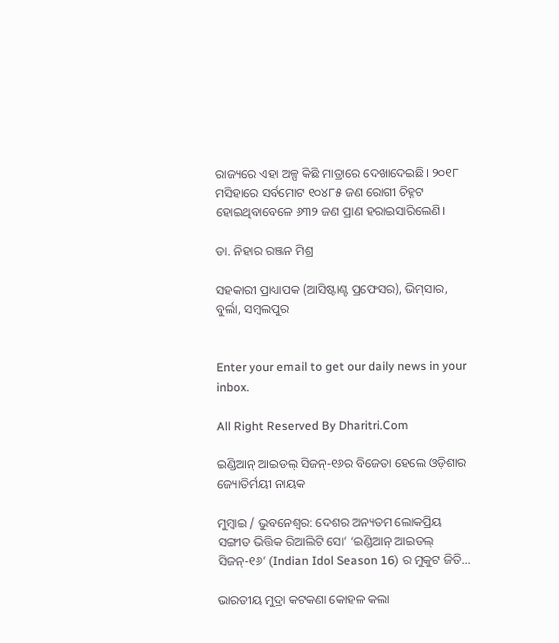ରାଜ୍ୟରେ ଏହା ଅଳ୍ପ କିଛି ମାତ୍ରାରେ ଦେଖାଦେଇଛି। ୨୦୧୮ ମସିହାରେ ସର୍ବମୋଟ ୧୦୪୮୫ ଜଣ ରୋଗୀ ଚିହ୍ନଟ ହୋଇଥିବାବେଳେ ୬୩୨ ଜଣ ପ୍ରାଣ ହରାଇସାରିଲେଣି।

ଡା. ନିହାର ରଞ୍ଜନ ମିଶ୍ର

ସହକାରୀ ପ୍ରାଧ୍ୟାପକ (ଆସିଷ୍ଟାଣ୍ଟ ପ୍ରଫେସର), ଭିମ୍‌ସାର, ବୁର୍ଲା, ସମ୍ବଲପୁର


Enter your email to get our daily news in your inbox.

All Right Reserved By Dharitri.Com

ଇଣ୍ଡିଆନ୍ ଆଇଡଲ୍ ସିଜନ୍-୧୬ର ବିଜେତା ହେଲେ ଓଡ଼ିଶାର ଜ୍ୟୋତିର୍ମୟୀ ନାୟକ

ମୁମ୍ବାଇ / ଭୁବନେଶ୍ୱର: ଦେଶର ଅନ୍ୟତମ ଲୋକପ୍ରିୟ ସଙ୍ଗୀତ ଭିତ୍ତିକ ରିଆଲିଟି ସୋ’ ‘ଇଣ୍ଡିଆନ୍ ଆଇଡଲ୍ ସିଜନ୍-୧୬’ (Indian Idol Season 16) ର ମୁକୁଟ ଜିତି…

ଭାରତୀୟ ମୁଦ୍ରା କଟକଣା କୋହଳ କଲା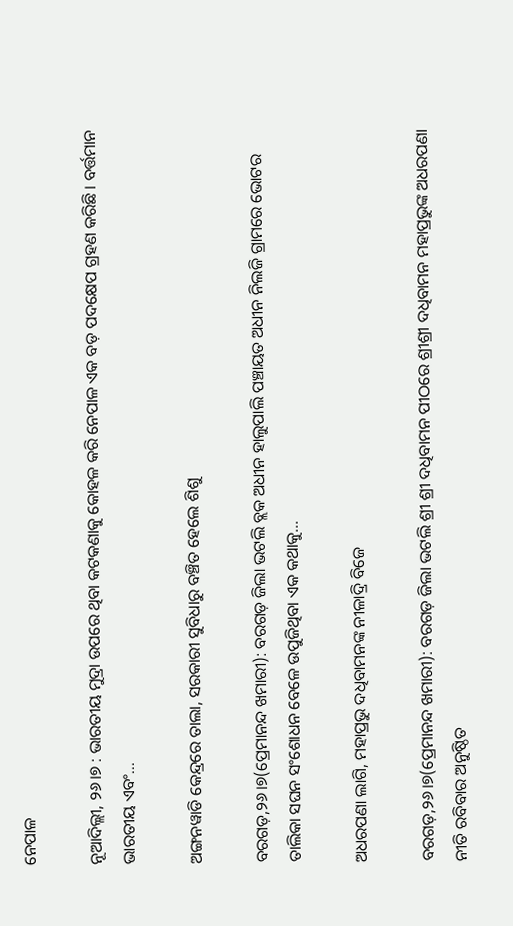ନେପାଳ

ନୂଆଦିଲ୍ଲୀ, ୨୬।୭ : ଭାରତୀୟ ମୁଦ୍ରା ଉପରେ ଥିବା କଟକଣାକୁ କୋହଳ କରି ନେପାଳ ଏକ ବଡ଼ ପଦକ୍ଷେପ ଗ୍ରହଣ କରିଛି । ବର୍ତ୍ତମାନ ଭାରତୀୟ ଏବଂ…

ଅଙ୍ଗନୱାଡି କେନ୍ଦ୍ରରେ ତାଲା, ସରକାରୀ ସୁବିଧାରୁ ବଞ୍ଚିତ ହେଲେ ଶିଶୁ

ବରଗଡ଼,୨୬।୭(ପ୍ରେମାନନ୍ଦ ଖମାରୀ): ବରଗଡ଼ ଜିଲା ଭଟଲି ବ୍ଲକ ଅଧୀନ ହାଲୁପାଲି ପଞ୍ଚାୟତ ଅଧୀନ ନିଲଜି ଗ୍ରାମରେ ଭୋଟର ତାଲିକା ସଘନ ସଂଶୋଧନ ବେଳେ ଉପୁଜିଥିବା ଏକ କଥାକୁ…

ଅଧରପଣା ଲାଗି, ମହାପ୍ରଭୁ ଦଧିବାମନଙ୍କ ନୀଳାଦ୍ରି ବିଜେ

ବରଗଡ଼,୨୬।୭(ପ୍ରେମାନନ୍ଦ ଖମାରୀ): ବରଗଡ଼ ଜିଲା ଭଟଲି ଶ୍ରୀ ଶ୍ରୀ ଦଧିବାମନ ପୀଠରେ ଶ୍ରୀଶ୍ରୀ ଦଧିବାମନ ମହାପ୍ରଭୁଙ୍କ ଅଧରପଣା ନୀତି ରବିବାର ଅନୁଷ୍ଠିତ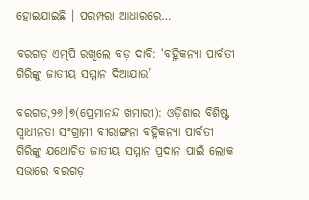ହୋଇଯାଇଛି । ପରମ୍ପରା ଆଧାରରେ…

ବରଗଡ଼ ଏମ୍‌ପି ରଖିଲେ ବଡ଼ ଦାବି: ‘ବହ୍ନିକନ୍ୟା ପାର୍ବତୀ ଗିରିଙ୍କୁ ଜାତୀୟ ସମ୍ମାନ ଦିଆଯାଉ’

ବରଗଡ,୨୬।୭(ପ୍ରେମାନନ୍ଦ ଖମାରୀ): ଓଡ଼ିଶାର ବିଶିଷ୍ଟ ସ୍ବାଧୀନତା ସଂଗ୍ରାମୀ ବୀରାଙ୍ଗନା ବହ୍ନିକନ୍ୟା ପାର୍ବତୀ ଗିରିଙ୍କୁ ଯଥୋଚିତ ଜାତୀୟ ସମ୍ମାନ ପ୍ରଦାନ ପାଇଁ ଲୋକ ସଭାରେ ବରଗଡ଼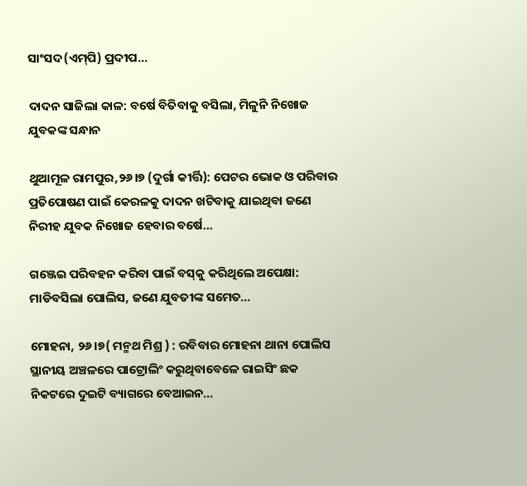ସାଂସଦ(ଏମ୍‌ପି) ପ୍ରଦୀପ…

ଦାଦନ ସାଜିଲା କାଳ: ବର୍ଷେ ବିତିବାକୁ ବସିଲା, ମିଳୁନି ନିଖୋଜ ଯୁବକଙ୍କ ସନ୍ଧାନ

ଥୁଆମୂଳ ରାମପୁର,୨୬।୭ (ଦୁର୍ଗା କୀର୍ତ୍ତି): ପେଟର ଭୋକ ଓ ପରିବାର ପ୍ରତିପୋଷଣ ପାଇଁ କେରଳକୁ ଦାଦନ ଖଟିବାକୁ ଯାଇଥିବା ଜଣେ ନିରୀହ ଯୁବକ ନିଖୋଜ ହେବାର ବର୍ଷେ…

ଗଞ୍ଜେଇ ପରିବହନ କରିବା ପାଇଁ ବସ୍‌କୁ କରିଥିଲେ ଅପେକ୍ଷା: ମାଡିବସିଲା ପୋଲିସ, ଜଣେ ଯୁବତୀଙ୍କ ସମେତ…

ମୋହନା, ୨୬।୭( ମନ୍ମଥ ମିଶ୍ର ) : ରବିବାର ମୋହନା ଥାନା ପୋଲିସ ସ୍ଥାନୀୟ ଅଞ୍ଚଳରେ ପାଟ୍ରୋଲିଂ କରୁଥିବାବେଳେ ରାଇସିଂ ଛକ ନିକଟରେ ଦୁଇଟି ବ୍ୟାଗରେ ବେଆଇନ…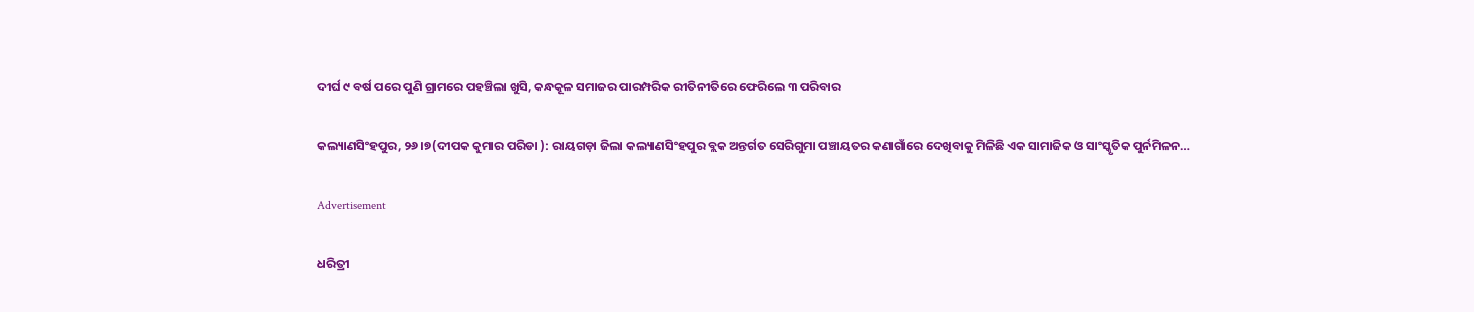ଦୀର୍ଘ ୯ ବର୍ଷ ପରେ ପୁଣି ଗ୍ରାମରେ ପହଞ୍ଚିଲା ଖୁସି, କନ୍ଧକୂଳ ସମାଜର ପାରମ୍ପରିକ ରୀତିନୀତିରେ ଫେରିଲେ ୩ ପରିବାର

କଲ୍ୟାଣସିଂହପୁର, ୨୬।୭(ଦୀପକ କୁମାର ପରିଡା ): ରାୟଗଡ଼ା ଜିଲା କଲ୍ୟାଣସିଂହପୁର ବ୍ଲକ ଅନ୍ତର୍ଗତ ସେରିଗୁମା ପଞ୍ଚାୟତର କଣାଗାଁରେ ଦେଖିବାକୁ ମିଳିଛି ଏକ ସାମାଜିକ ଓ ସାଂସ୍କୃତିକ ପୁର୍ନମିଳନ…

Advertisement

ଧରିତ୍ରୀ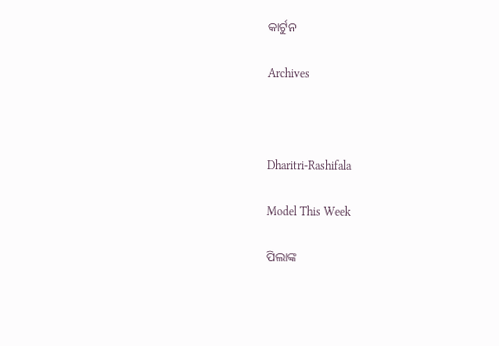କାର୍ଟୁନ

Archives



Dharitri-Rashifala

Model This Week

ପିଲାଙ୍କ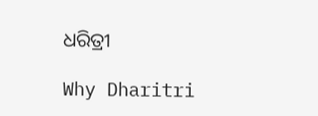ଧରିତ୍ରୀ

Why Dharitri